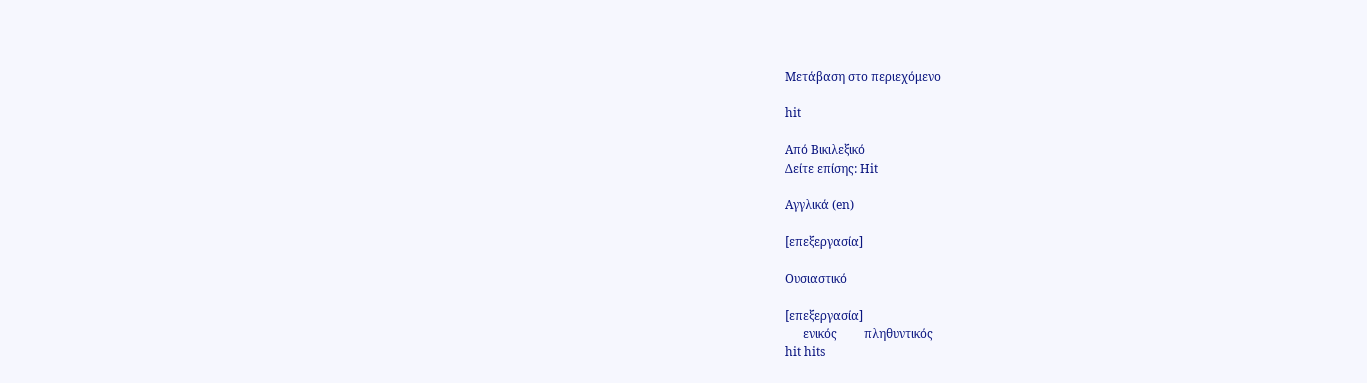Μετάβαση στο περιεχόμενο

hit

Από Βικιλεξικό
Δείτε επίσης: Hit

Αγγλικά (en)

[επεξεργασία]

Ουσιαστικό

[επεξεργασία]
      ενικός         πληθυντικός
hit hits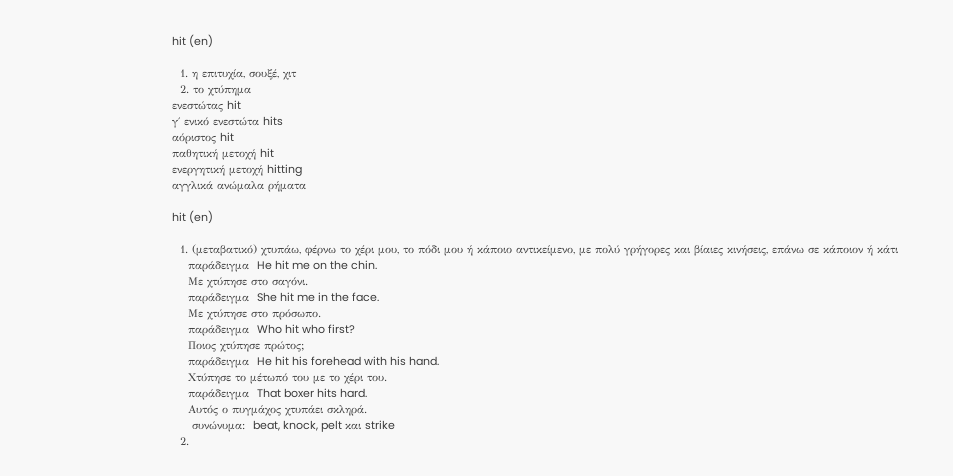hit (en)

  1. η επιτυχία, σουξέ, χιτ
  2. το χτύπημα
ενεστώτας hit
γ΄ ενικό ενεστώτα hits
αόριστος hit
παθητική μετοχή hit
ενεργητική μετοχή hitting
αγγλικά ανώμαλα ρήματα

hit (en)

  1. (μεταβατικό) χτυπάω, φέρνω το χέρι μου, το πόδι μου ή κάποιο αντικείμενο, με πολύ γρήγορες και βίαιες κινήσεις, επάνω σε κάποιον ή κάτι
    παράδειγμα  He hit me on the chin.
    Με χτύπησε στο σαγόνι.
    παράδειγμα  She hit me in the face.
    Με χτύπησε στο πρόσωπο.
    παράδειγμα  Who hit who first?
    Ποιος χτύπησε πρώτος;
    παράδειγμα  He hit his forehead with his hand.
    Χτύπησε το μέτωπό του με το χέρι του.
    παράδειγμα  That boxer hits hard.
    Αυτός ο πυγμάχος χτυπάει σκληρά.
     συνώνυμα:  beat, knock, pelt και strike
  2.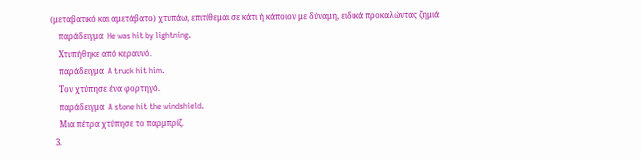(μεταβατικό και αμετάβατο) χτυπάω, επιτίθεμαι σε κάτι ή κάποιον με δύναμη, ειδικά προκαλώντας ζημιά
    παράδειγμα  He was hit by lightning.
    Χτυπήθηκε από κεραυνό.
    παράδειγμα  A truck hit him.
    Τον χτύπησε ένα φορτηγό.
    παράδειγμα  A stone hit the windshield.
    Μια πέτρα χτύπησε το παρμπρίζ.
  3.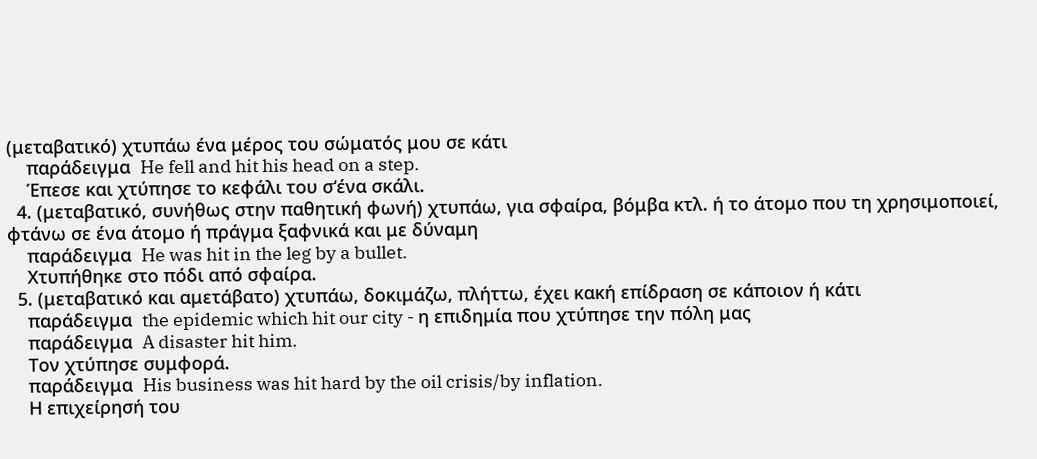(μεταβατικό) χτυπάω ένα μέρος του σώματός μου σε κάτι
    παράδειγμα  He fell and hit his head on a step.
    Έπεσε και χτύπησε το κεφάλι του σ‘ένα σκάλι.
  4. (μεταβατικό, συνήθως στην παθητική φωνή) χτυπάω, για σφαίρα, βόμβα κτλ. ή το άτομο που τη χρησιμοποιεί, φτάνω σε ένα άτομο ή πράγμα ξαφνικά και με δύναμη
    παράδειγμα  He was hit in the leg by a bullet.
    Χτυπήθηκε στο πόδι από σφαίρα.
  5. (μεταβατικό και αμετάβατο) χτυπάω, δοκιμάζω, πλήττω, έχει κακή επίδραση σε κάποιον ή κάτι
    παράδειγμα  the epidemic which hit our city - η επιδημία που χτύπησε την πόλη μας
    παράδειγμα  A disaster hit him.
    Τον χτύπησε συμφορά.
    παράδειγμα  His business was hit hard by the oil crisis/by inflation.
    Η επιχείρησή του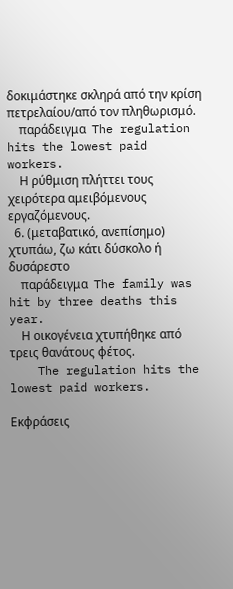δοκιμάστηκε σκληρά από την κρίση πετρελαίου/από τον πληθωρισμό.
    παράδειγμα  The regulation hits the lowest paid workers.
    Η ρύθμιση πλήττει τους χειρότερα αμειβόμενους εργαζόμενους.
  6. (μεταβατικό, ανεπίσημο) χτυπάω, ζω κάτι δύσκολο ή δυσάρεστο
    παράδειγμα  The family was hit by three deaths this year.
    Η οικογένεια χτυπήθηκε από τρεις θανάτους φέτος.
    The regulation hits the lowest paid workers.

Εκφράσεις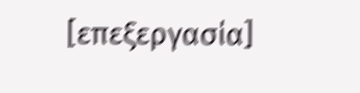[επεξεργασία]